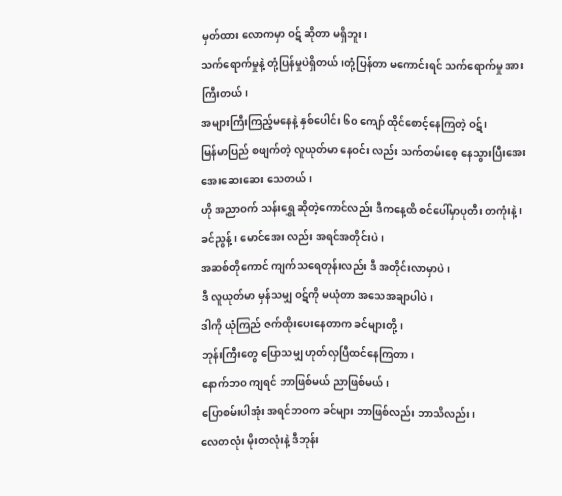မှတ်ထား လောကမှာ ဝဋ် ဆိုတာ မရှိဘူး၊
သက်ရောက်မှုနဲ့ တုံ့ပြန်မှုပဲရှိတယ်၊တုံ့ပြန်တာ မကောင်းရင် သက်ရောက်မှု အားကြီးတယ်၊
အများကြီးကြည့်မနေနဲ့ နှစ်ပေါင်း ၆၀ ကျော် ထိုင်စောင့်နေကြတဲ့ ဝဋ်၊
မြန်မာပြည် စဖျက်တဲ့ လူယုတ်မာ နေဝင်း လည်း သက်တမ်းစေ့ နေသွားပြီးအေးအေးဆေးဆေး သေတယ်၊
ဟို အညာဝက် သန်းရွှေ ဆိုတဲ့ကောင်လည်း ဒီကနေ့ထိ စင်ပေါ်မှာပုတီး တကုံးနဲ့၊
ခင်ညွန့်၊ မောင်အေး လည်း အရင်အတိုင်းပဲ၊
အဆစ်တိုကောင် ကျက်သရေတုန်းလည်း ဒီ အတိုင်းလာမှာပဲ၊
ဒီ လူယုတ်မာ မှန်သမျှ ဝဋ်ကို မယုံတာ အသေအချာပါပဲ၊
ဒါကို ယုံကြည် ဇက်ထိုးပေးနေတာက ခင်များတို့၊
ဘုန်းကြီးတွေ ပြောသမျှ ဟုတ်လှပြီထင်နေကြတာ၊
နောက်ဘဝ ကျရင် ဘာဖြစ်မယ် ညာဖြစ်မယ်၊
ပြောစမ်းပါအုံး အရင်ဘဝက ခင်များ ဘာဖြစ်လည်း ဘာသိလည်း၊
လေတလုံး မိုးတလုံးနဲ့ ဒီဘုန်း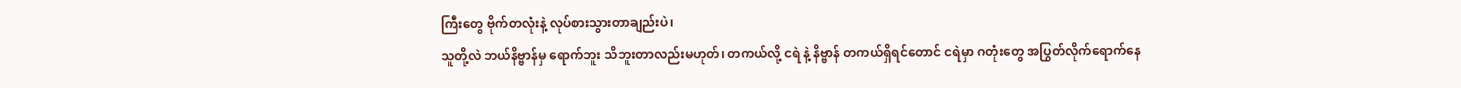ကြီးတွေ ဗိုက်တလုံးနဲ့ လုပ်စားသွားတာချည်းပဲ၊
သူတို့လဲ ဘယ်နိဗ္ဗာန်မှ ရောက်ဘူး သိဘူးတာလည်းမဟုတ်၊ တကယ်လို့ ငရဲ နဲ့ နိဗ္ဗာန် တကယ်ရှိရင်တောင် ငရဲမှာ ဂတုံးတွေ အပြွတ်လိုက်ရောက်နေ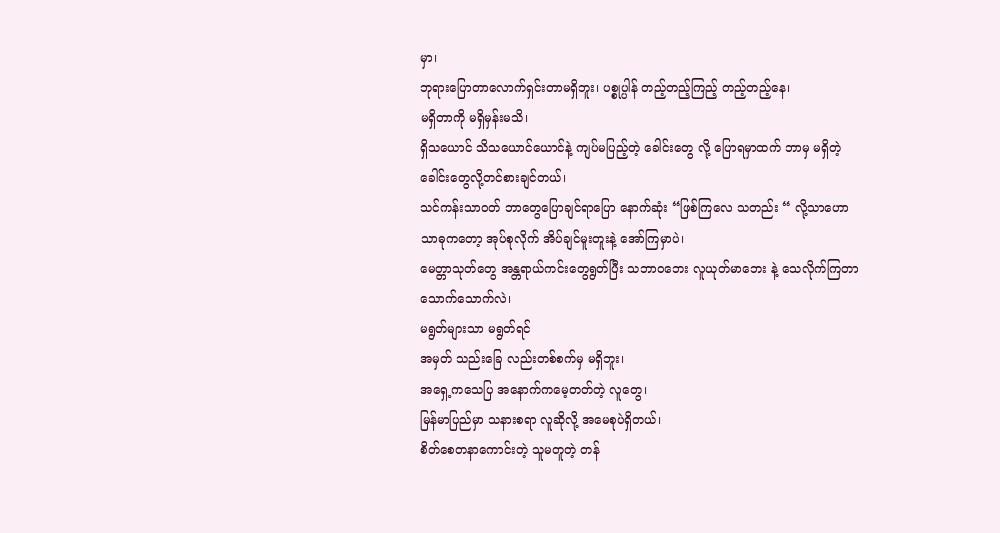မှာ၊
ဘုရားပြောတာလောက်ရှင်းတာမရှိဘူး၊ ပစ္စုပ္ပါန် တည့်တည့်ကြည့် တည့်တည့်နေ၊
မရှိတာကို မရှိမှန်းမသိ၊
ရှိသယောင် သိသယောင်ယောင်နဲ့ ကျပ်မပြည့်တဲ့ ခေါင်းတွေ လို့ ပြောရမှာထက် ဘာမှ မရှိတဲ့ ခေါင်းတွေလို့တင်စားချင်တယ်၊
သင်ကန်းသာဝတ် ဘာတွေပြောချင်ရာပြော နောက်ဆုံး “ဖြစ်ကြလေ သတည်း “ လို့သာဟော သာဓုကတော့ အုပ်စုလိုက် အိပ်ချင်မူးတူးနဲ့ အော်ကြမှာပဲ၊
မေတ္တာသုတ်တွေ အန္တရာယ်ကင်းတွေရွတ်ပြီး သဘာဝဘေး လူယုတ်မာဘေး နဲ့ သေလိုက်ကြတာ သောက်သောက်လဲ၊
မရွတ်များသာ မရွတ်ရင်
အမှတ် သည်းခြေ လည်းတစ်စက်မှ မရှိဘူး၊
အရှေ့ကသေပြ အနောက်ကမေ့တတ်တဲ့ လူတွေ၊
မြန်မာပြည်မှာ သနားစရာ လူဆိုလို့ အမေစုပဲရှိတယ်၊
စိတ်စေတနာကောင်းတဲ့ သူမတူတဲ့ တန်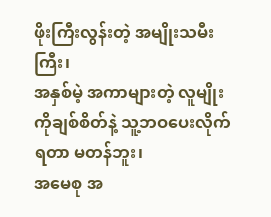ဖိုးကြီးလွန်းတဲ့ အမျိုးသမီးကြီး၊
အနှစ်မဲ့ အကာများတဲ့ လူမျိုးကိုချစ်စိတ်နဲ့ သူ့ဘဝပေးလိုက်ရတာ မတန်ဘူး၊
အမေစု အ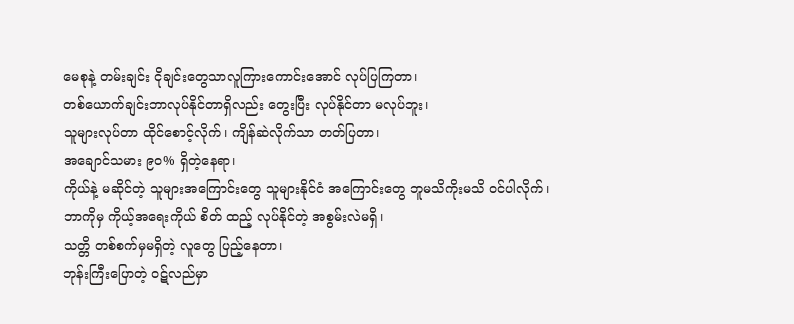မေစုနဲ့ တမ်းချင်း ငိုချင်းတွေသာလူကြားကောင်းအောင် လုပ်ပြကြတာ၊
တစ်ယောက်ချင်းဘာလုပ်နိုင်တာရှိလည်း တွေးပြီး လုပ်နိုင်တာ မလုပ်ဘူး၊
သူများလုပ်တာ ထိုင်စောင့်လိုက်၊ ကျိန်ဆဲလိုက်သာ တတ်ပြတာ၊
အချောင်သမား ၉၀% ရှိတဲ့နေရာ၊
ကိုယ်နဲ့ မဆိုင်တဲ့ သူများအကြောင်းတွေ သူများနိုင်ငံ အကြောင်းတွေ ဘူမသိကိုးမသိ ဝင်ပါလိုက်၊
ဘာကိုမှ ကိုယ့်အရေးကိုယ် စိတ် ထည့် လုပ်နိုင်တဲ့ အစွမ်းလဲမရှိ၊
သတ္တိ တစ်စက်မှမရှိတဲ့ လူတွေ ပြည့်နေတာ၊
ဘုန်းကြီးပြောတဲ့ ဝဋ်လည်မှာ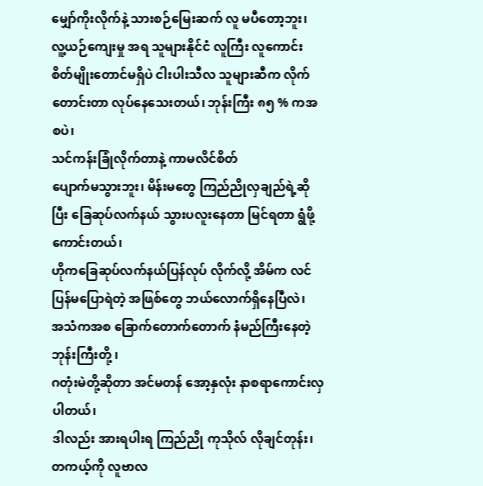မျှော်ကိုးလိုက်နဲ့ သားစဉ်မြေးဆက် လူ မပီတော့ဘူး၊
လူ့ယဉ်ကျေးမှု အရ သူများနိုင်ငံ လူကြီး လူကောင်းစိတ်မျိုးတောင်မရှိပဲ ငါးပါးသီလ သူများဆီက လိုက်တောင်းတာ လုပ်နေသေးတယ်၊ ဘုန်းကြီး ၈၅ % ကအစပဲ၊
သင်ကန်းခြုံလိုက်တာနဲ့ ကာမလိင်စိတ်
ပျောက်မသွားဘူး၊ မိန်းမတွေ ကြည်ညိုလှချည်ရဲ့ဆိုပြီး ခြေဆုပ်လက်နယ် သွားပလူးနေတာ မြင်ရတာ ရွံဖို့ကောင်းတယ်၊
ဟိုကခြေဆုပ်လက်နယ်ပြန်လုပ် လိုက်လို့ အိမ်က လင်ပြန်မပြောရဲတဲ့ အဖြစ်တွေ ဘယ်လောက်ရှိနေပြီလဲ၊
အသံကအစ ခြောက်တောက်တောက် နံမည်ကြီးနေတဲ့ ဘုန်းကြီးတို့ ၊
ဂတုံးမဲတို့ဆိုတာ အင်မတန် အော့နှလုံး နာစရာကောင်းလှပါတယ်၊
ဒါလည်း အားရပါးရ ကြည်ညို ကုသိုလ် လိုချင်တုန်း၊ တကယ့်ကို လူဗာလ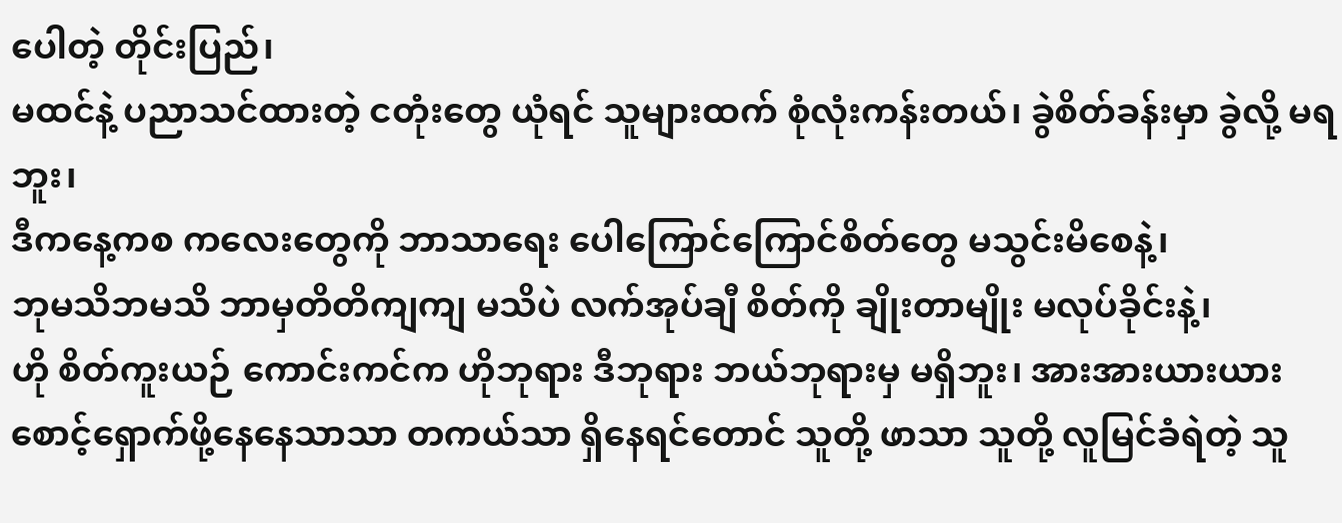ပေါတဲ့ တိုင်းပြည်၊
မထင်နဲ့ ပညာသင်ထားတဲ့ ငတုံးတွေ ယုံရင် သူများထက် စုံလုံးကန်းတယ်၊ ခွဲစိတ်ခန်းမှာ ခွဲလို့ မရဘူး၊
ဒီကနေ့ကစ ကလေးတွေကို ဘာသာရေး ပေါကြောင်ကြောင်စိတ်တွေ မသွင်းမိစေနဲ့၊
ဘုမသိဘမသိ ဘာမှတိတိကျကျ မသိပဲ လက်အုပ်ချီ စိတ်ကို ချိုးတာမျိုး မလုပ်ခိုင်းနဲ့၊
ဟို စိတ်ကူးယဉ် ကောင်းကင်က ဟိုဘုရား ဒီဘုရား ဘယ်ဘုရားမှ မရှိဘူး၊ အားအားယားယား စောင့်ရှောက်ဖို့နေနေသာသာ တကယ်သာ ရှိနေရင်တောင် သူတို့ ဖာသာ သူတို့ လူမြင်ခံရဲတဲ့ သူ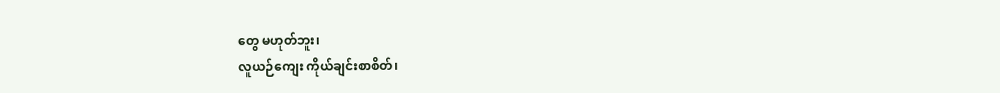တွေ မဟုတ်ဘူး၊
လူယဉ်ကျေး ကိုယ်ချင်းစာစိတ်၊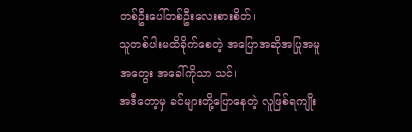တစ်ဦးပေါ်တစ်ဦးလေးစားစိတ်၊
သူတစ်ပါးမထိခိုက်စေတဲ့ အပြောအဆိုအပြုအမူ အတွေး အခေါ်ကိုသာ သင်၊
အဒီတော့မှ ခင်များတို့ပြောနေတဲ့ လူဖြစ်ရကျိုး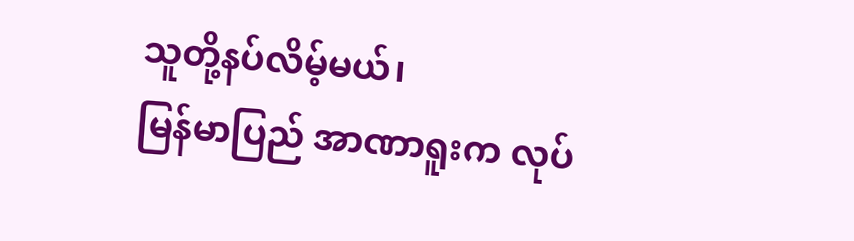သူတို့နပ်လိမ့်မယ်၊
မြန်မာပြည် အာဏာရူးက လုပ်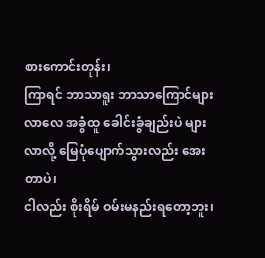စားကောင်းတုန်း၊
ကြာရင် ဘာသာရူး ဘာသာကြောင်များလာလေ အခွံထူ ခေါင်းခွံချည်းပဲ များလာလို့ မြေပုံပျောက်သွားလည်း အေးတာပဲ၊
ငါလည်း စိုးရိမ် ဝမ်းမနည်းရတော့ဘူး၊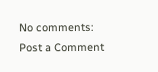No comments:
Post a Comment